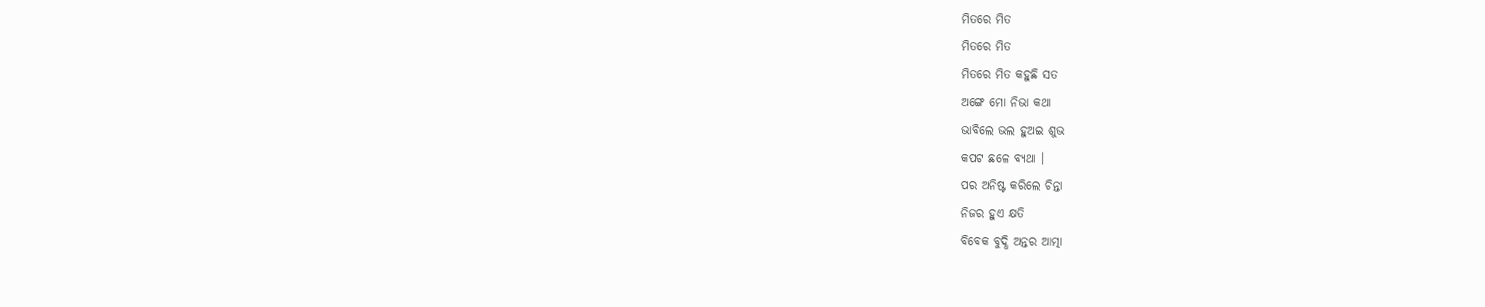ମିତରେ ମିତ
ମିତରେ ମିତ
ମିତରେ ମିତ କହୁଛି ସତ
ଅଙ୍ଗେ ମୋ ନିଭା କଥା
ଭାବିଲେ ଭଲ ହୁଅଇ ଶୁଭ
କପଟ ଛଳେ ବ୍ୟଥା ।
ପର ଅନିଷ୍ଟ କରିଲେ ଚିନ୍ତା
ନିଜର ହୁଏ କ୍ଷତି
ବିବେକ ବୁଦ୍ଧି ଅନ୍ତର ଆତ୍ମା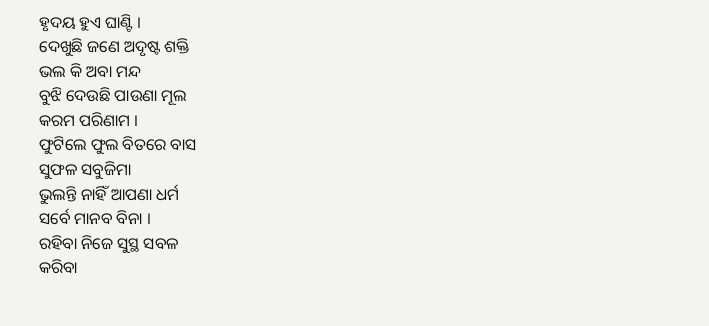ହୃଦୟ ହୁଏ ଘାଣ୍ଟି ।
ଦେଖୁଛି ଜଣେ ଅଦୃଷ୍ଟ ଶକ୍ତି
ଭଲ କି ଅବା ମନ୍ଦ
ବୁଝି ଦେଉଛି ପାଉଣା ମୂଲ
କରମ ପରିଣାମ ।
ଫୁଟିଲେ ଫୁଲ ବିତରେ ବାସ
ସୁଫଳ ସବୁଜିମା
ଭୁଲନ୍ତି ନାହିଁ ଆପଣା ଧର୍ମ
ସର୍ବେ ମାନବ ବିନା ।
ରହିବା ନିଜେ ସୁସ୍ଥ ସବଳ
କରିବା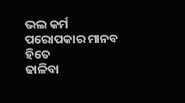ଭଲ କର୍ମ
ପରୋପକାର ମାନବ ହିତେ
ଢାଳିବା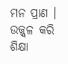ମନ ପ୍ରାଣ ।
ଉଜ୍ଜ୍ୱଳ କରି ଶିକ୍ଷା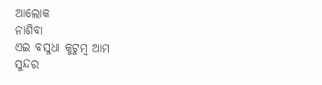ଆଲୋକ
ନାଶିବା
ଏଇ ବସୁଧା କୁଟୁମ୍ବ ଆମ
ସୁନ୍ଦର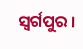ସ୍ୱର୍ଗପୁର ।